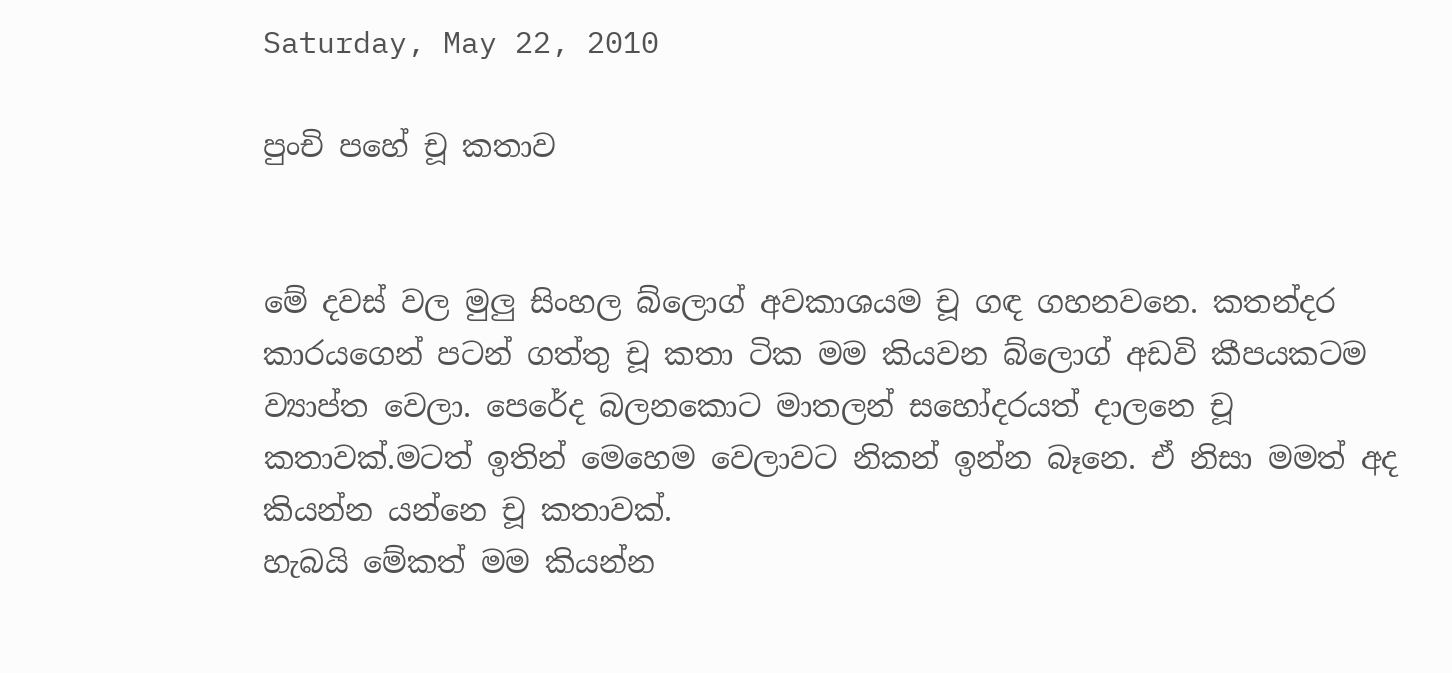Saturday, May 22, 2010

පුංචි පහේ චූ කතාව


මේ දවස් වල මුලු සිංහල බ්ලොග් අවකාශයම චූ ගඳ ගහනවනෙ. කතන්දර කාරයගෙන් පටන් ගත්තු චූ කතා ටික මම කියවන බ්ලොග් අඩවි කීපයකටම ව්‍යාප්ත වෙලා. පෙරේද බලනකොට මාතලන් සහෝදරයත් දාලනෙ චූ කතාවක්.මටත් ඉතින් මෙහෙම වෙලාවට නිකන් ඉන්න බෑනෙ. ඒ නිසා මමත් අද කියන්න යන්නෙ චූ කතාවක්.
හැබ‍යි මේකත් මම කියන්න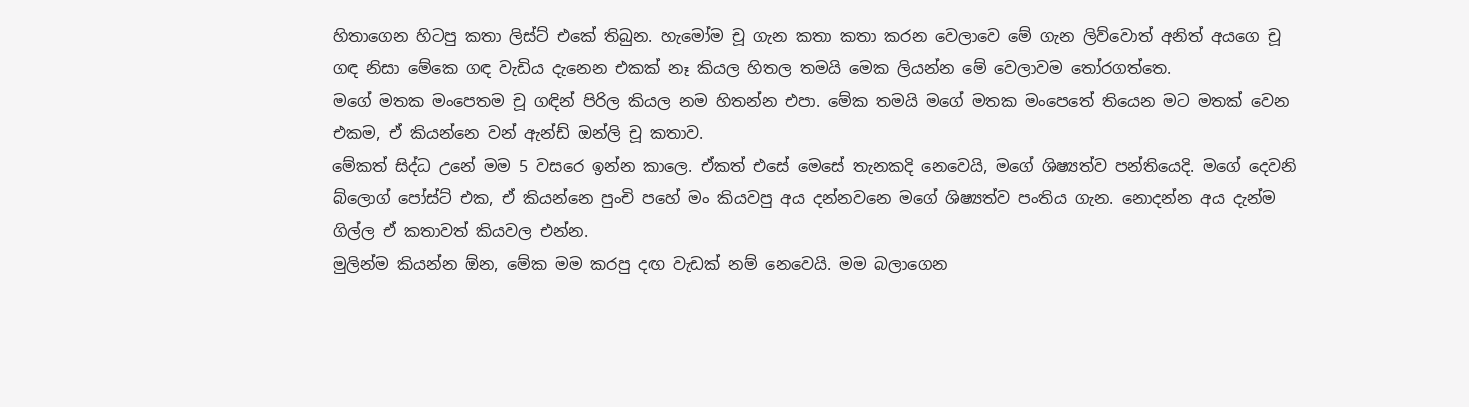හිතාගෙන හිටපු කතා ලිස්ට් එකේ තිබුන. හැමෝම චූ ගැන කතා කතා කරන වෙලාවෙ මේ ගැන ලිව්වොත් අනිත් අයගෙ චූ ගඳ නිසා මේකෙ ගඳ වැඩිය දැනෙන එකක් නෑ කියල හිතල තමයි මෙක ලියන්න මේ වෙලාවම තෝරගත්තෙ.
මගේ මතක මංපෙතම චූ ගඳින් පිරිල කියල නම හිතන්න එපා. මේක තමයි මගේ මතක මංපෙතේ තියෙන මට මතක් වෙන එකම, ඒ කියන්නෙ වන් ඇන්ඩ් ඔන්ලි චූ කතාව.
මේකත් සිද්ධ උනේ මම 5 වසරෙ ඉන්න කාලෙ. ඒකත් එසේ මෙසේ තැනකදි නෙවෙයි, මගේ ශිෂ්‍යත්ව පන්තියෙදි. මගේ දෙවනි බ්ලොග් පෝස්ට් එක, ඒ කියන්නෙ පුංචි පහේ මං කියවපු අය දන්නවනෙ මගේ ශිෂ්‍යත්ව පංතිය ගැන. නොදන්න අය දැන්ම ගිල්ල ඒ කතාවත් කියවල එන්න.
මුලින්ම කියන්න ඕන, මේක මම කරපු දඟ වැඩක් නම් නෙවෙයි. මම බලාගෙන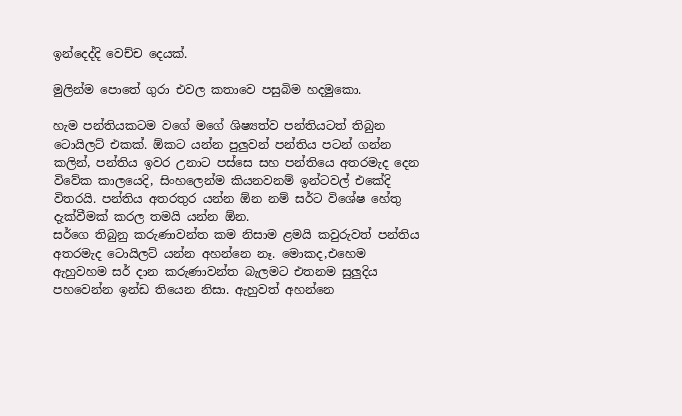ඉන්දෙද්දි වෙච්ච දෙයක්.

මුලින්ම පොතේ ගුරා එවල කතාවෙ පසුබිම හදමුකො.

හැම පන්තියකටම වගේ මගේ ශිෂ්‍යත්ව පන්තියටත් තිබුන ටොයිලට් එකක්. ඕකට යන්න පුලුවන් පන්තිය පටන් ගන්න කලින්, පන්තිය ඉවර උනාට පස්සෙ සහ පන්තියෙ අතරමැද දෙන විවේක කාලයෙදි, සිංහලෙන්ම කියනවනම් ඉන්ටවල් එකේදි විතරයි. පන්තිය අතරතුර යන්න ඕන නම් සර්ට විශේෂ හේතු දැක්වීමක් කරල තමයි යන්න ඕන.
සර්ගෙ තිබුනු කරුණාවන්ත කම නිසාම ළමයි කවුරුවත් පන්තිය අතරමැද ටොයිලට් යන්න අහන්නෙ නෑ. මොකද,එහෙම ඇහුවහම සර් දාන කරුණාවන්ත බැලමට එතනම සුලුදිය පහවෙන්න ඉන්ඩ තියෙන නිසා. ඇහුවත් අහන්නෙ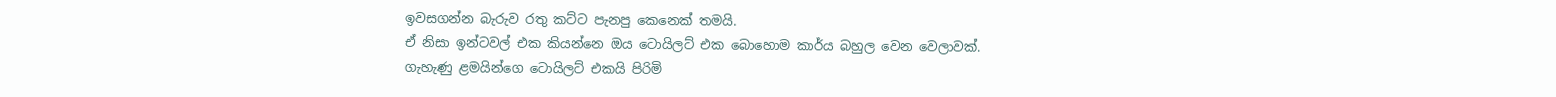ඉවසගන්න බැරුව රතු කට්ට පැනපු කෙනෙක් තමයි.
ඒ නිසා ඉන්ටවල් එක කියන්නෙ ඔය ටොයිලට් එක බොහොම කාර්ය බහුල වෙන වෙලාවක්.
ගැහැණු ළමයින්ගෙ ටොයිලට් එකයි පිරිමි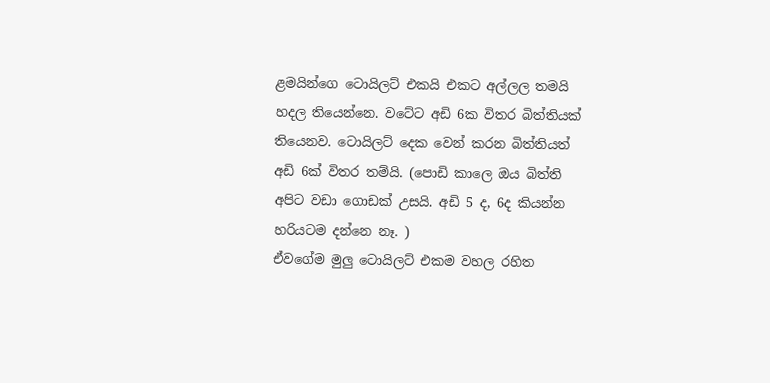ළමයින්ගෙ ටොයිලට් එකයි එකට අල්ලල තමයි හදල තියෙන්නෙ. වටේට අඩි 6ක විතර බිත්තියක් තියෙනව. ටොයිලට් දෙක වෙන් කරන බිත්තියත් අඩි 6ක් විතර තම්යි. (පොඩි කාලෙ ඔය බිත්ති අපිට වඩා ගොඩක් උසයි. අඩි 5 ද, 6ද කියන්න හරියටම දන්නෙ නෑ. )
ඒවගේම මුලු ටොයිලට් එකම වහල රහිත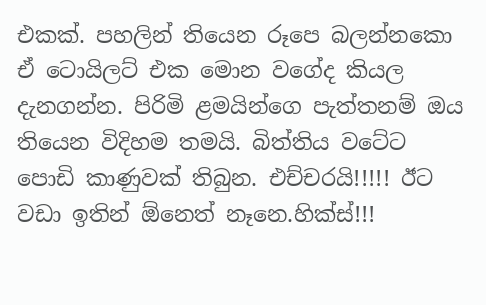එකක්. පහලින් තියෙන රූපෙ බලන්නකො ඒ ටොයිලට් එක මොන වගේද කියල දැනගන්න. පිරිමි ළමයින්ගෙ පැත්තනම් ඔය තියෙන විදිහම තමයි. බිත්තිය වටේට පොඩි කාණුවක් තිබුන. එච්චරයි!!!!! ඊට වඩා ඉතින් ඕනෙත් නෑනෙ.හික්ස්!!!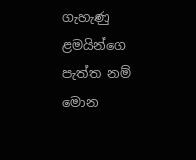ගැහැණු ළමයින්ගෙ පැත්ත නම් මොන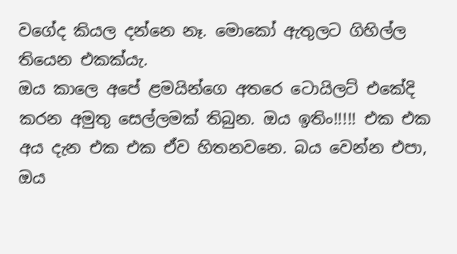වගේද කියල දන්නෙ නෑ. මොකෝ ඇතුලට ගිහිල්ල තියෙන එකක්යැ.
ඔය කාලෙ අපේ ළමයින්ගෙ අතරෙ ටොයිලට් එකේදි කරන අමුතු සෙල්ලමක් තිබුන. ඔය ඉතිං!!!!! එක එක අය දැන එක එක ඒව හිතනවනෙ. බය වෙන්න එපා, ඔය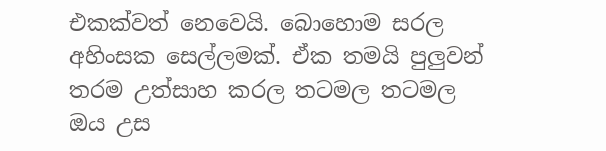එකක්වත් නෙවෙයි. බොහොම සරල අහිංසක සෙල්ලමක්. ඒක තමයි පුලුවන් තරම උත්සාහ කරල තටමල තටමල ඔය උස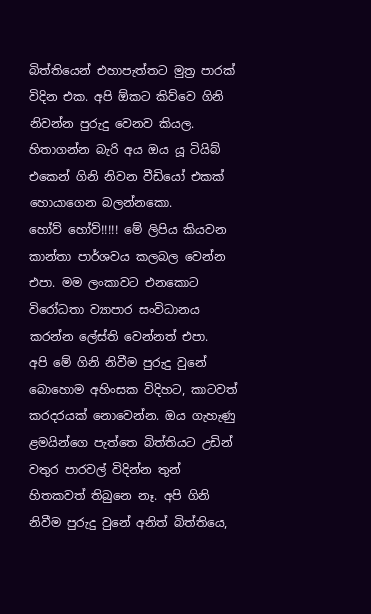බිත්තියෙන් එහාපැත්තට මුත්‍ර පාරක් විදින එක. අපි ඕකට කිව්වෙ ගිනි නිවන්න පුරුදු වෙනව කියල. හිතාගන්න බැරි අය ඔය යූ ටියිබ් එකෙන් ගිනි නිවන වීඩියෝ එකක් හොයාගෙන බලන්නකො.
හෝව් හෝව්!!!!! මේ ලිපිය කියවන කාන්තා පාර්ශවය කලබල වෙන්න එපා. මම ලංකාවට එනකොට විරෝධතා ව්‍යාපාර සංවිධානය කරන්න ලේස්ති වෙන්නත් එපා.
අපි මේ ගිනි නිවීම පුරුදු වුනේ බොහොම අහිංසක විදිහට, කාටවත් කරදරයක් නොවෙන්න. ඔය ගැහැණු ළමයින්ගෙ පැත්තෙ බිත්තියට උඩින් වතුර පාරවල් විදින්න තුන් හිතකවත් තිබුනෙ නෑ. අපි ගිනි නිවීම පුරුදු වුනේ අනිත් බිත්තියෙ,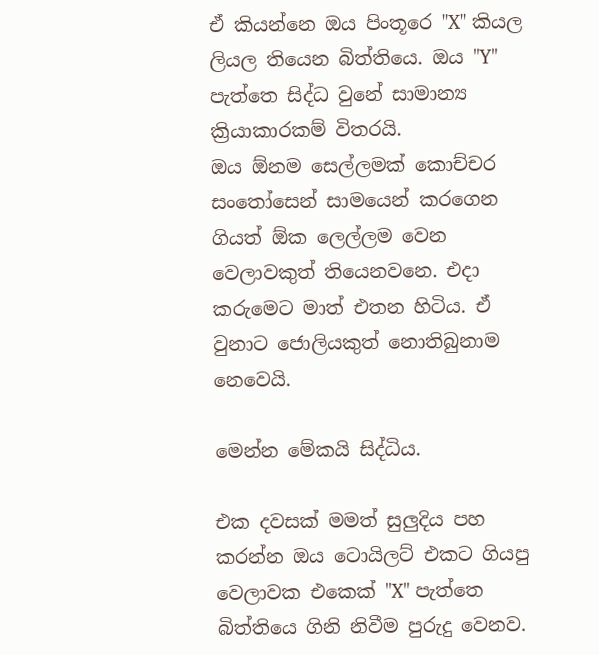ඒ කියන්නෙ ඔය පිංතූරෙ "X" කියල ලියල තියෙන බිත්තියෙ. ඔය "Y" පැත්තෙ සිද්ධ වුනේ සාමාන්‍ය ක්‍රියාකාරකම් විතරයි.
ඔය ඕනම සෙල්ලමක් කොච්චර සංතෝසෙන් සාමයෙන් කරගෙන ගියත් ඕක ලෙල්ලම වෙන වෙලාවකුත් තියෙනවනෙ. එදා කරුමෙට මාත් එතන හිටිය. ඒ වුනාට ජොලියකුත් නොතිබුනාම නෙවෙයි.

මෙන්න මේකයි සිද්ධිය.

එක දවසක් මමත් සුලුදිය පහ කරන්න ඔය ටොයිලට් එකට ගියපු වෙලාවක එකෙක් "X" පැත්තෙ බිත්තියෙ ගිනි නිවීම පුරුදු වෙනව.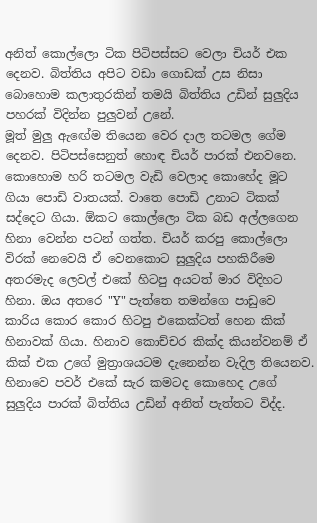අනිත් කොල්ලො ටික පිටිපස්සට වෙලා චියර් එක දෙනව. බිත්තිය අපිට වඩා ගොඩක් උස නිසා බොහොම කලාතුරකින් තමයි බිත්තිය උඩින් සුලුදිය පහරක් විදින්න පුලුවන් උනේ.
මූත් මුලු ඇඟේම තියෙන වෙර දාල තටමල ගේම දෙනව. පිටිපස්සෙනුත් හොඳ චියර් පාරක් එනවනෙ. කොහොම හරි තටමල වැඩි වෙලාද කොහේද මූට ගියා පොඩි වාතයක්. වාතෙ පොඩි උනාට ටිකක් සද්දෙට ගියා. ඕකට කොල්ලො ටික බඩ අල්ලගෙන හිනා වෙන්න පටන් ගත්ත. චියර් කරපු කොල්ලො විරක් නෙවෙයි ඒ වෙනකොට සුලුදිය පහකිරීමෙ අතරමැද ලෙවල් එකේ හිටපු අයටත් මාර විදිහට හිනා. ඔය අතරෙ "Y" පැත්තෙ තමන්ගෙ පාඩුවෙ කාරිය කොර කොර හිටපු එකෙක්ටත් හෙන කික් හිනාවක් ගියා. හිනාව කොච්චර කික්ද කියන්වනම් ඒ කික් එක උගේ මුත්‍රාශයටම දැනෙන්න වැදිල තියෙනව.
හිනාවෙ පවර් එකේ සැර කමටද කොහෙද උගේ සුලුදිය පාරක් බිත්තිය උඩින් අනිත් පැත්තට විද්ද.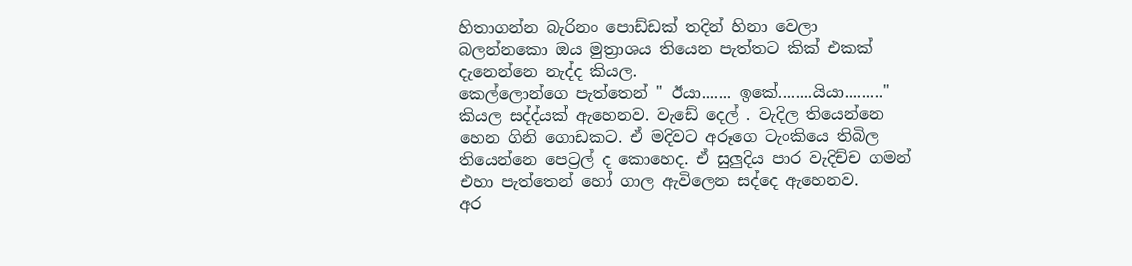හිතාගන්න බැරිනං පොඩ්ඩක් තදින් හිනා වෙලා බලන්නකො ඔය මුත්‍රාශය තියෙන පැත්තට කික් එකක් දැනෙන්නෙ නැද්ද කියල.
කෙල්ලොන්ගෙ පැත්තෙන් " ඊයා....... ඉකේ........යියා........." කියල සද්ද්යක් ඇහෙනව. වැඩේ දෙල් . වැදිල තියෙන්නෙ හෙන ගිනි ගොඩකට. ඒ මදිවට අරූගෙ ටැංකියෙ තිබිල තියෙන්නෙ පෙට්‍රල් ද කොහෙද. ඒ සුලුදිය පාර වැදිච්ච ගමන් එහා පැත්තෙන් හෝ ගාල ඇවිලෙන සද්දෙ ඇහෙනව.
අර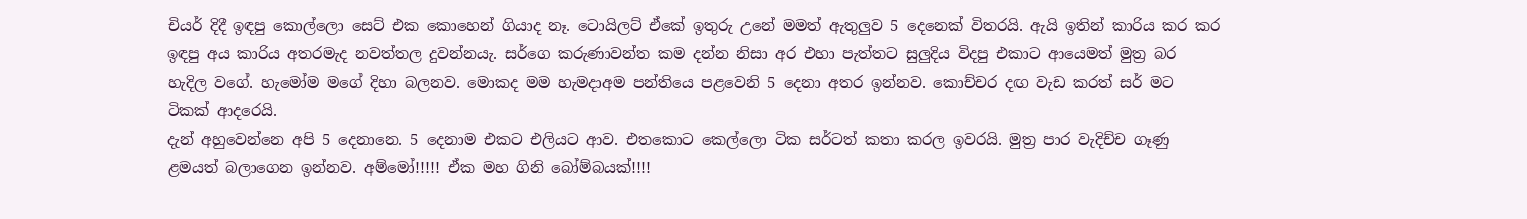චියර් දිදී ඉඳපු කොල්ලො සෙට් එක කොහෙන් ගියාද නෑ. ටොයිලට් ඒකේ ඉතුරු උනේ මමත් ඇතුලුව 5 දෙනෙක් විතරයි. ඇයි ඉතින් කාරිය කර කර ඉඳපු අය කාරිය අතරමැද නවත්තල දුවන්නයැ. සර්ගෙ කරුණාවන්ත කම දන්න නිසා අර එහා පැත්තට සුලුදිය විදපු එකාට ආයෙමත් මුත්‍ර බර හැදිල වගේ. හැමෝම මගේ දිහා බලනව. මොකද මම හැමදාඅම පන්තියෙ පළවෙනි 5 දෙනා අතර ඉන්නව. කොච්චර දඟ වැඩ කරත් සර් මට ටිකක් ආදරෙයි.
දැන් අහුවෙන්නෙ අපි 5 දෙනානෙ. 5 දෙනාම එකට එලියට ආව. එතකොට කෙල්ලො ටික සර්ටත් කතා කරල ඉවරයි. මුත්‍ර පාර වැදිච්ච ගෑණු ළමයත් බලාගෙන ඉන්නව. අම්මෝ!!!!! ඒක මහ ගිනි බෝම්බයක්!!!!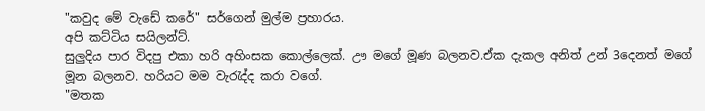"කවුද මේ වැඩේ කරේ" සර්ගෙන් මුල්ම ප්‍රහාරය.
අපි කට්ටිය සයිලන්ට්.
සුලුදිය පාර විදපු එකා හරි අහිංසක කොල්ලෙක්. ඌ මගේ මූණ බලනව.ඒක දැකල අනිත් උන් 3දෙනත් මගේ මූන බලනව. හරියට මම වැරැද්ද කරා වගේ.
"මතක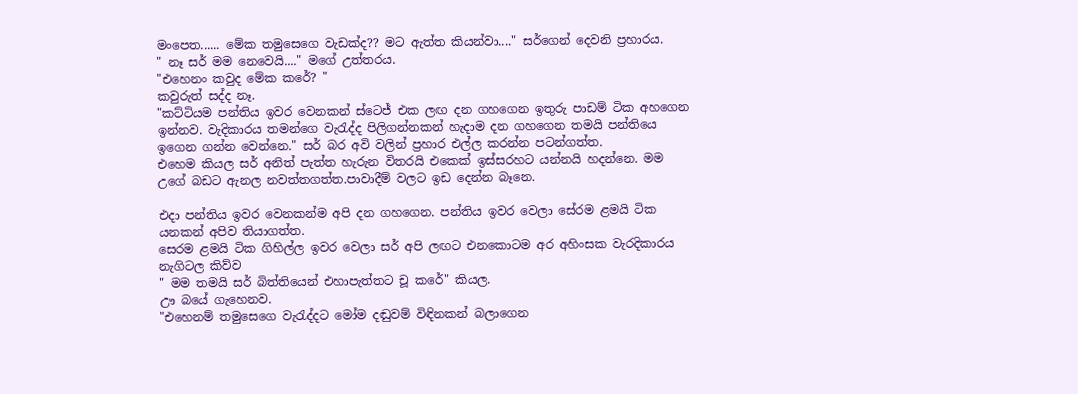මංපෙත...... මේක තමුසෙගෙ වැඩක්ද?? මට ඇත්ත කියන්වා...." සර්ගෙන් දෙවනි ප්‍රහාරය.
" නෑ සර් මම නෙවෙයි...." මගේ උත්තරය.
"එහෙනං කවුද මේක කරේ? "
කවුරුත් සද්ද නෑ.
"කට්ටියම පන්තිය ඉවර වෙනකන් ස්ටෙජ් එක ලඟ දන ගහගෙන ඉතුරු පාඩම් ටික අහගෙන ඉන්නව. වැදිකාරය තමන්ගෙ වැරැද්ද පිලිගන්නකන් හැදාම දන ගහගෙන තමයි පන්තියෙ ඉගෙන ගන්න වෙන්නෙ." සර් බර අවි වලින් ප්‍රහාර එල්ල කරන්න පටන්ගත්ත.
එහෙම කියල සර් අනිත් පැත්ත හැරුන විතරයි එකෙක් ඉස්සරහට යන්නයි හදන්නෙ. මම උගේ බඩට ඇනල නවත්තගත්ත.පාවාදීම් වලට ඉඩ දෙන්න බෑනෙ.

එදා පන්තිය ඉවර වෙනකන්ම අපි දන ගහගෙන. පන්තිය ඉවර වෙලා සේරම ළමයි ටික යනකන් අපිව තියාගත්ත.
සෙරම ළමයි ටික ගිහිල්ල ඉවර වෙලා සර් අපි ලඟට එනකොටම අර අහිංසක වැරදිකාරය නැගිටල කිව්ව
" මම තමයි සර් බිත්තියෙන් එහාපැත්තට චූ කරේ" කියල.
ඌ බයේ ගැහෙනව.
"එහෙනම් තමුසෙගෙ වැරැද්දට මෝම දඬුවම් විඳිනකන් බලාගෙන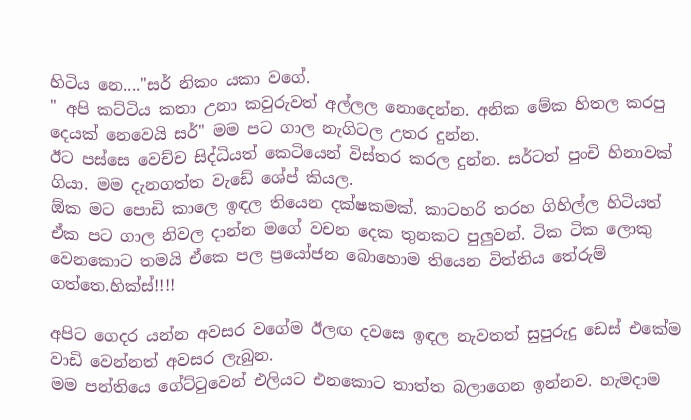හිටිය නෙ...."සර් නිකං යකා වගේ.
" අපි කට්ටිය කතා උනා කවුරුවත් අල්ලල නොදෙන්න. අනික මේක හිතල කරපු දෙයක් නෙවෙයි සර්" මම පට ගාල නැගිටල උතර දුන්න.
ඊට පස්සෙ වෙච්ච සිද්ධියත් කෙටියෙන් විස්තර කරල දුන්න. සර්ටත් පුංචි හිනාවක් ගියා. මම දැනගත්ත වැඩේ ශේප් කියල.
ඕක මට පොඩි කාලෙ ඉඳල තියෙන දක්ෂකමක්. කාටහරි තරහ ගිහිල්ල හිටියත් ඒක පට ගාල නිවල දාන්න මගේ වචන දෙක තුනකට පුලුවන්. ටික ටික ලොකු වෙනකොට තමයි ඒකෙ පල ප්‍රයෝජන බොහොම තියෙන විත්තිය තේරුම් ගත්තෙ.හික්ස්!!!!

අපිට ගෙදර යන්න අවසර වගේම ඊලඟ දවසෙ ඉඳල නැවතත් සුපුරුදු ඩෙස් එකේම වාඩි වෙන්නත් අවසර ලැබුන.
මම පන්තියෙ ගේට්ටුවෙන් එලියට එනකොට තාත්ත බලාගෙන ඉන්නව. හැමදාම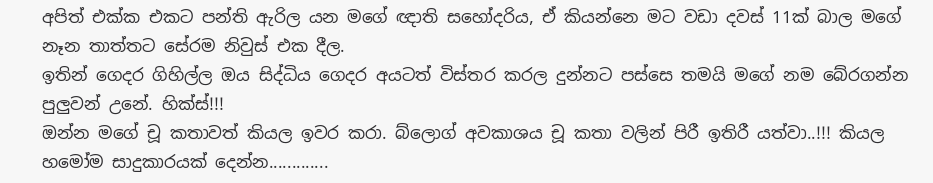අපිත් එක්ක එකට පන්ති ඇරිල යන මගේ ඥාති සහෝදරිය, ඒ කියන්නෙ මට වඩා දවස් 11ක් බාල මගේ නෑන තාත්තට සේරම නිවුස් එක දීල.
ඉතින් ගෙදර ගිහිල්ල ඔය සිද්ධිය ගෙදර අයටත් විස්තර කරල දුන්නට පස්සෙ තමයි මගේ නම බේරගන්න පුලුවන් උනේ. හික්ස්!!!
ඔන්න මගේ චූ කතාවත් කියල ඉවර කරා. බ්ලොග් අවකාශය චූ කතා වලින් පිරී ඉතිරී යත්වා..!!! කියල හමෝම සාදුකාරයක් දෙන්න.............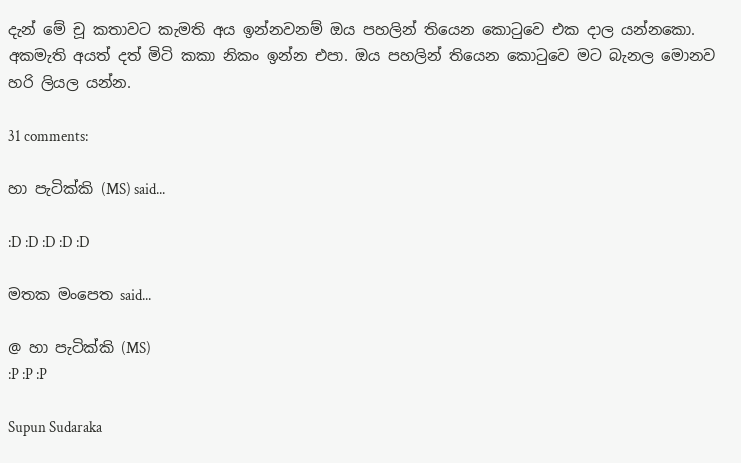දැන් මේ චූ කතාවට කැමති අය ඉන්නවනම් ඔය පහලින් තියෙන කොටුවෙ එක දාල යන්නකො.
අකමැති අයත් දත් මිටි කකා නිකං ඉන්න එපා. ඔය පහලින් තියෙන කොටුවෙ මට බැනල මොනව හරි ලියල යන්න.

31 comments:

හා පැටික්කි (MS) said...

:D :D :D :D :D

මතක මංපෙත said...

@ හා පැටික්කි (MS)
:P :P :P

Supun Sudaraka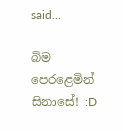said...

බිම පෙරළෙමින් සිනාසේ! :D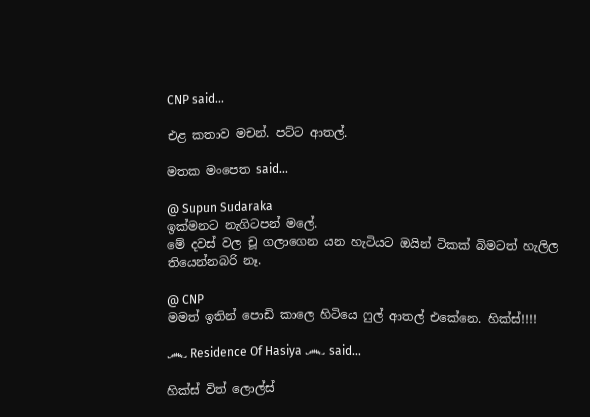CNP said...

එළ කතාව මචන්. පට්ට ආතල්.

මතක මංපෙත said...

@ Supun Sudaraka
ඉක්මනට නැගිටපන් මලේ.
මේ දවස් වල චූ ගලාගෙන යන හැටියට ඔයින් ටිකක් බිමටත් හැලිල තියෙන්නබරි නෑ.

@ CNP
මමත් ඉතින් පොඩි කාලෙ හිටියෙ ෆුල් ආතල් එකේනෙ. හික්ස්!!!!

෴ Residence Of Hasiya ෴ said...

හික්ස් විත් ලොල්ස්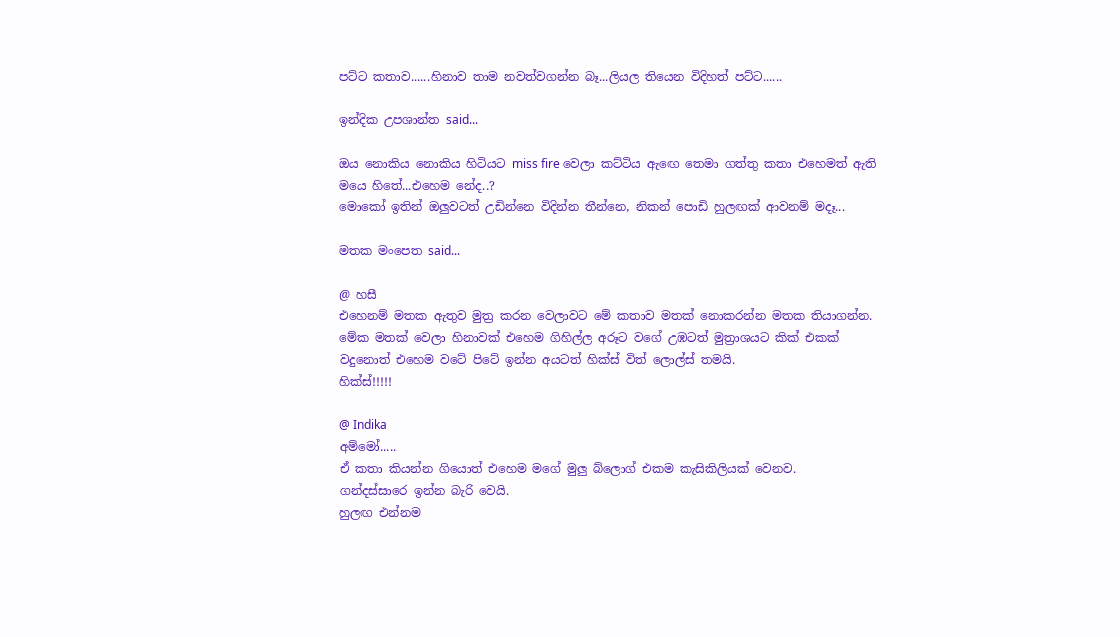පට්ට කතාව......හිනාව තාම නවත්වගන්න බෑ...ලියල තියෙන විදිහත් පට්ට......

ඉන්දික උපශාන්ත said...

ඔය නොකිය නොකිය හිටියට miss fire වෙලා කට්ටිය ඇඟෙ තෙමා ගත්තු කතා එහෙමත් ඇති මයෙ හිතේ...එහෙම නේද..?
මොකෝ ඉතින් ඔලුවටත් උඩින්නෙ විදින්න තීන්නෙ, නිකන් පොඩි හුලඟක් ආවනම් මදෑ...

මතක මංපෙත said...

@ හසී
එහෙනම් මතක ඇතුව මුත්‍ර කරන වෙලාවට මේ කතාව මතක් නොකරන්න මතක තියාගන්න.
මේක මතක් වෙලා හිනාවක් එහෙම ගිහිල්ල අරූට වගේ උඹටත් මුත්‍රාශයට කික් එකක් වදුනොත් එහෙම වටේ පිටේ ඉන්න අයටත් හික්ස් විත් ලොල්ස් තමයි.
හික්ස්!!!!!

@ Indika
අම්මෝ.....
ඒ කතා කියන්න ගියොත් එහෙම මගේ මුලු බ්ලොග් එකම කැසිකිලියක් වෙනව.
ගන්දස්සාරෙ ඉන්න බැරි වෙයි.
හුලඟ එන්නම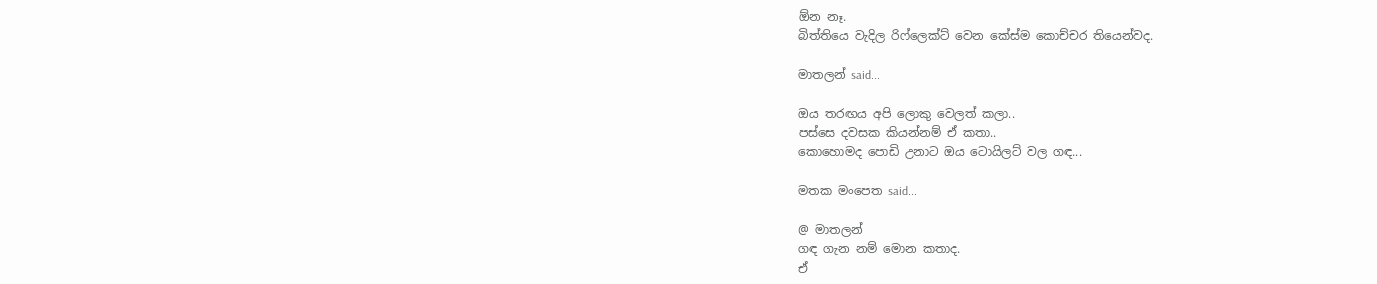ඕන නෑ.
බිත්තියෙ වැදිල රිෆ්ලෙක්ට් වෙන කේස්ම කොච්චර තියෙන්වද.

මාතලන් said...

ඔය තරඟය අපි ලොකු වෙලත් කලා..
පස්සෙ දවසක කියන්නම් ඒ කතා..
කොහොමද පොඩි උනාට ඔය ටොයිලට් වල ගඳ...

මතක මංපෙත said...

@ මාතලන්
ගඳ ගැන නම් මොන කතාද.
ඒ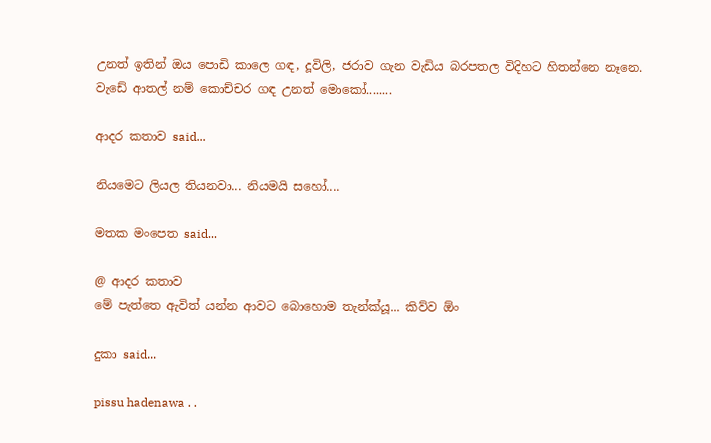උනත් ඉතින් ඔය පොඩි කාලෙ ගඳ, දූවිලි, ජරාව ගැන වැඩිය බරපතල විදිහට හිතන්නෙ නෑනෙ.
වැඩේ ආතල් නම් කොච්චර ගඳ උනත් මොකෝ........

ආදර කතාව said...

නියමෙට ලියල තියනවා... නියමයි සහෝ....

මතක මංපෙත said...

@ ආදර කතාව
මේ පැත්තෙ ඇවිත් යන්න ආවට බොහොම තැන්ක්යූ... කිව්ව ඕං

දුකා said...

pissu hadenawa . .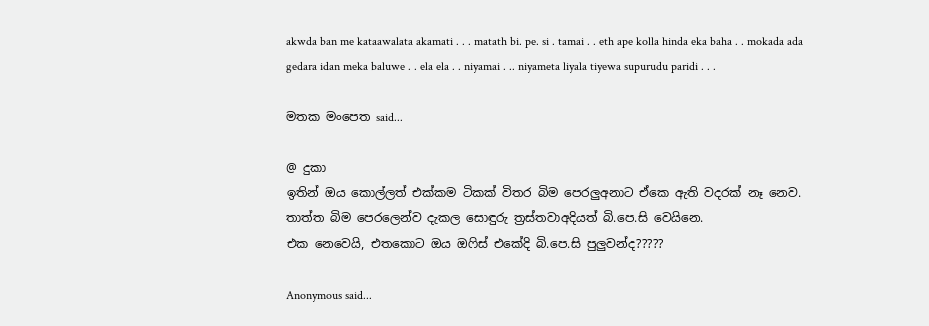akwda ban me kataawalata akamati . . . matath bi. pe. si . tamai . . eth ape kolla hinda eka baha . . mokada ada gedara idan meka baluwe . . ela ela . . niyamai . .. niyameta liyala tiyewa supurudu paridi . . .

මතක මංපෙත said...

@ දුකා
ඉතින් ඔය කොල්ලත් එක්කම ටිකක් විතර බිම පෙරලුඅනාට ඒකෙ ඇති වදරක් නෑ නෙව.
තාත්ත බිම පෙරලෙන්ව දැකල සොඳුරු ත්‍රස්තවාඅදියත් බි.පෙ.සි වෙයිනෙ.
එක නෙවෙයි, එතකොට ඔය ඔෆිස් එකේදි බි.පෙ.සි පුලුවන්ද?????

Anonymous said...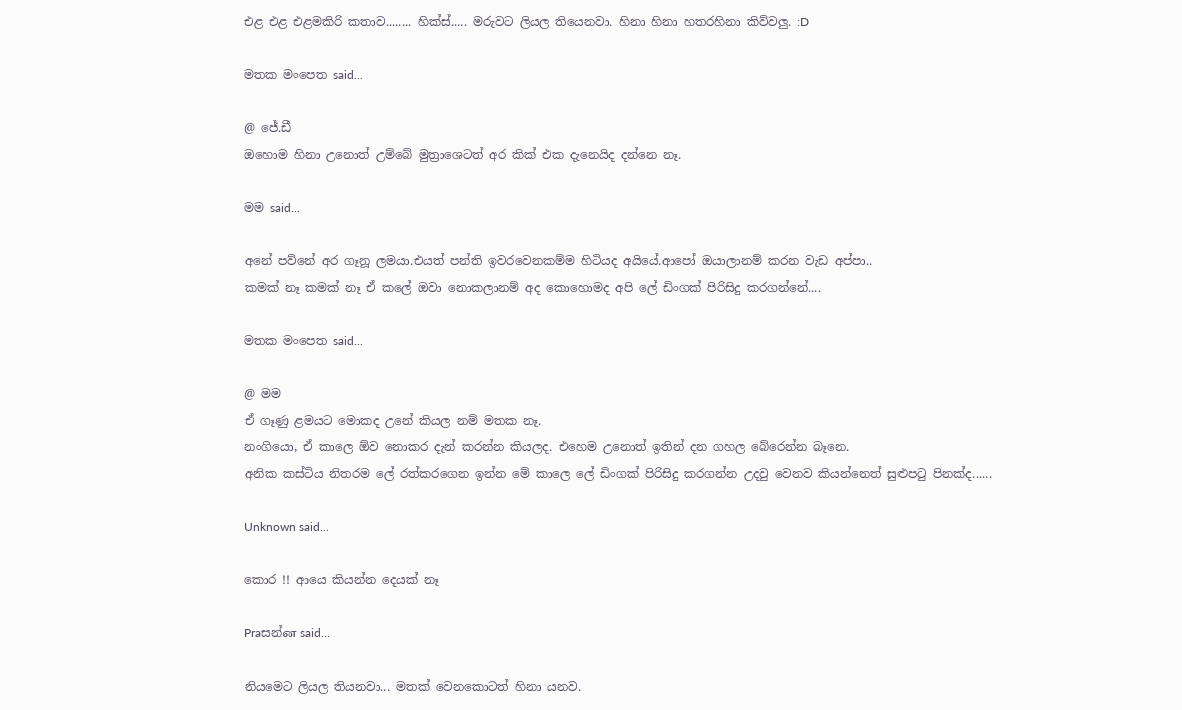එළ එළ එළමකිරි කතාව........ හික්ස්..... මරුවට ලියල තියෙනවා. හිනා හිනා හතරහිනා කිව්වලු. :D

මතක මංපෙත said...

@ ජේ.ඩී
ඔහොම හිනා උනොත් උම්බේ මුත්‍රාශෙටත් අර කික් එක දැනෙයිද දන්නෙ නෑ.

මම said...

අනේ පව්නේ අර ගෑනූ ලමයා.එයත් පන්ති ඉවරවෙනකම්ම හිටියද අයියේ.ආපෝ ඔයාලානම් කරන වැඩ අප්පා..
කමක් නෑ කමක් නෑ ඒ කලේ ඔවා නොකලානම් අද කොහොමද අපි ලේ ඩිංගක් පිරිසිදු කරගන්නේ....

මතක මංපෙත said...

@ මම
ඒ ගෑණු ළමයට මොකද උනේ කියල නම් මතක නෑ.
නංගියො, ඒ කාලෙ ඕව නොකර දැන් කරන්න කියලද. එහෙම උනොත් ඉතින් දන ගහල බේරෙන්න බෑනෙ.
අනික කස්ටිය නිතරම ලේ රත්කරගෙන ඉන්න මේ කාලෙ ලේ ඩිංගක් පිරිසිදු කරගන්න උදවු වෙනව කියන්නෙත් සුළුපටු පිනක්ද......

Unknown said...

කොර !! ආයෙ කියන්න දෙයක් නෑ

Praසන්ன said...

නියමෙට ලියල තියනවා... මතක් වෙනකොටත් හිනා යනව.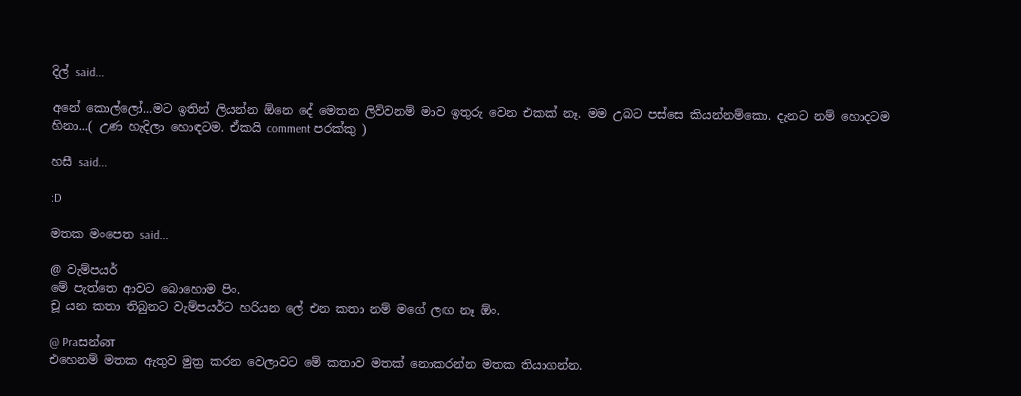දිල් said...

අනේ කොල්ලෝ...මට ඉතින් ලියන්න ඕනෙ දේ මෙතන ලිව්වනම් මාව ඉතුරු වෙන එකක් නෑ. මම උබට පස්සෙ කියන්නම්කො. දැනට නම් හොදටම හිනා...( උණ හැදිලා හොඳටම. ඒකයි comment පරක්කු )

හසී said...

:D

මතක මංපෙත said...

@ වැම්පයර්
මේ පැත්තෙ ආවට බොහොම පිං.
චූ යන කතා තිබුනට වැම්පයර්ට හරියන ලේ එන කතා නම් මගේ ලඟ නෑ ඕං.

@ Praසන්ன
එහෙනම් මතක ඇතුව මුත්‍ර කරන වෙලාවට මේ කතාව මතක් නොකරන්න මතක තියාගන්න.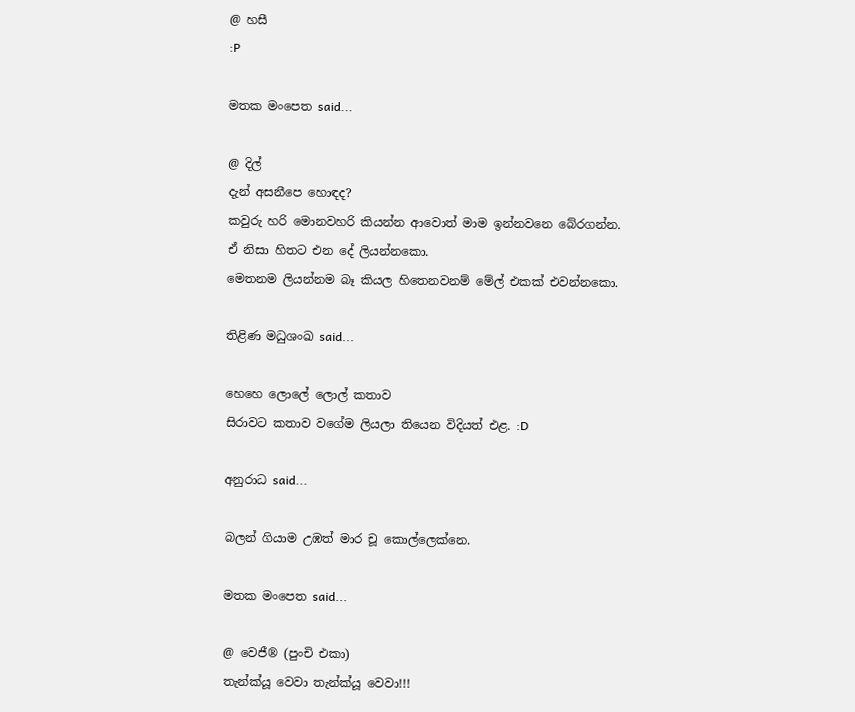@ හසී
:P

මතක මංපෙත said...

@ දිල්
දැන් අසනීපෙ හොඳද?
කවුරු හරි මොනවහරි කියන්න ආවොත් මාම ඉන්නවනෙ බේරගන්න.
ඒ නිසා හිතට එන දේ ලියන්නකො.
මෙතනම ලියන්නම බෑ කියල හිතෙනවනම් මේල් එකක් එවන්නකො.

තිළිණ මධුශංඛ said...

හෙහෙ ලොලේ ලොල් කතාව
සිරාවට කතාව වගේම ලියලා තියෙන විදියත් එළ. :D

අනුරාධ said...

බලන් ගියාම උඹත් මාර චූ කොල්ලෙක්නෙ.

මතක මංපෙත said...

@ වෙජී® (පුංචි එකා)
තැන්ක්යූ වෙවා තැන්ක්යූ වෙවා!!!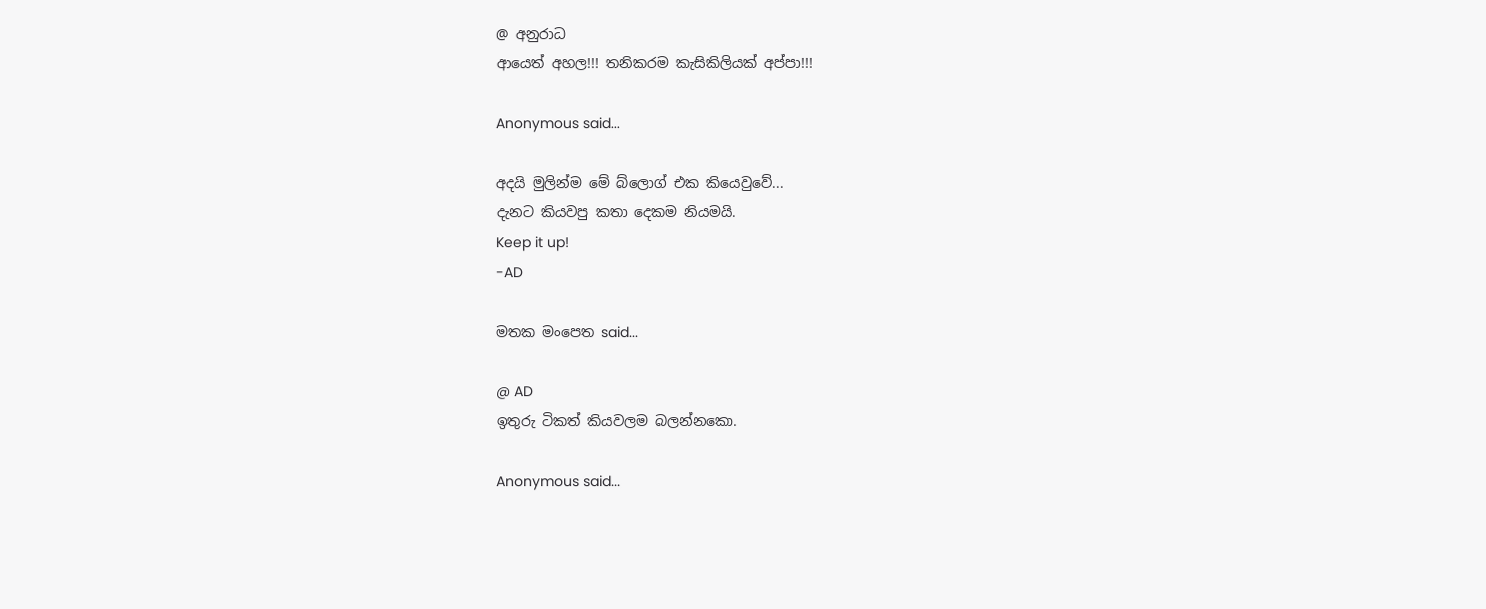@ අනුරාධ
ආයෙත් අහල!!! තනිකරම කැසිකිලියක් අප්පා!!!

Anonymous said...

අදයි මුලින්ම මේ බ්ලොග් එක කියෙවුවේ...
දැනට කියවපු කතා දෙකම නියමයි.
Keep it up!
-AD

මතක මංපෙත said...

@ AD
ඉතුරු ටිකත් කියවලම බලන්නකො.

Anonymous said...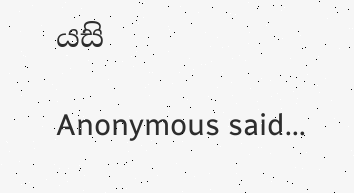යසි

Anonymous said...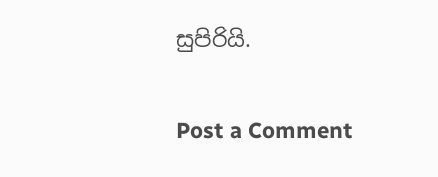සුපිරියි.

Post a Comment